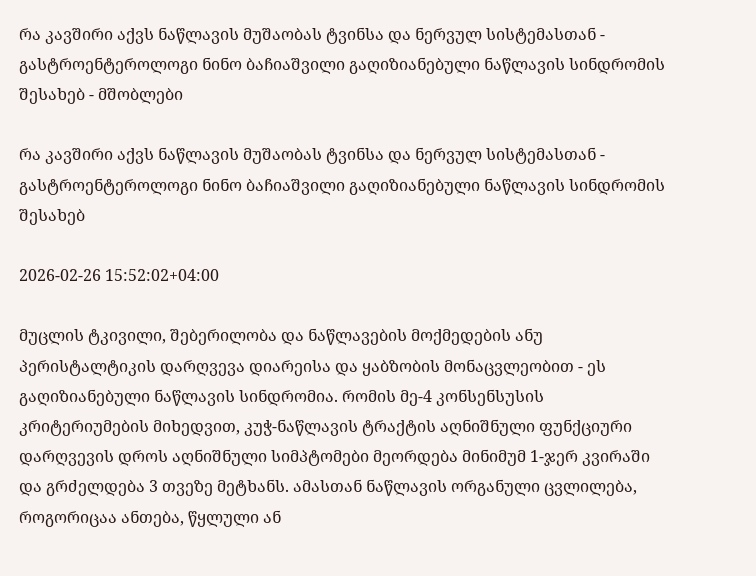რა კავშირი აქვს ნაწლავის მუშაობას ტვინსა და ნერვულ სისტემასთან - გასტროენტეროლოგი ნინო ბაჩიაშვილი გაღიზიანებული ნაწლავის სინდრომის შესახებ - მშობლები

რა კავშირი აქვს ნაწლავის მუშაობას ტვინსა და ნერვულ სისტემასთან - გასტროენტეროლოგი ნინო ბაჩიაშვილი გაღიზიანებული ნაწლავის სინდრომის შესახებ

2026-02-26 15:52:02+04:00

მუცლის ტკივილი, შებერილობა და ნაწლავების მოქმედების ანუ პერისტალტიკის დარღვევა დიარეისა და ყაბზობის მონაცვლეობით - ეს გაღიზიანებული ნაწლავის სინდრომია. რომის მე-4 კონსენსუსის კრიტერიუმების მიხედვით, კუჭ-ნაწლავის ტრაქტის აღნიშნული ფუნქციური დარღვევის დროს აღნიშნული სიმპტომები მეორდება მინიმუმ 1-ჯერ კვირაში და გრძელდება 3 თვეზე მეტხანს. ამასთან ნაწლავის ორგანული ცვლილება, როგორიცაა ანთება, წყლული ან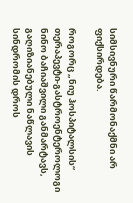სიმსივნური წარმონაქმნი არ ფიქსირდება.

როგორც „ნიუ ჰოსპიტალსის“ თერაპევტი-გასტროენტეროლოგი ნინო ბაჩიაშვილი განმარტავს, გაღიზიანებული ნაწლავის სინდრომის დროს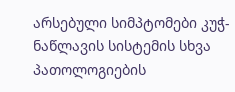არსებული სიმპტომები კუჭ-ნაწლავის სისტემის სხვა პათოლოგიების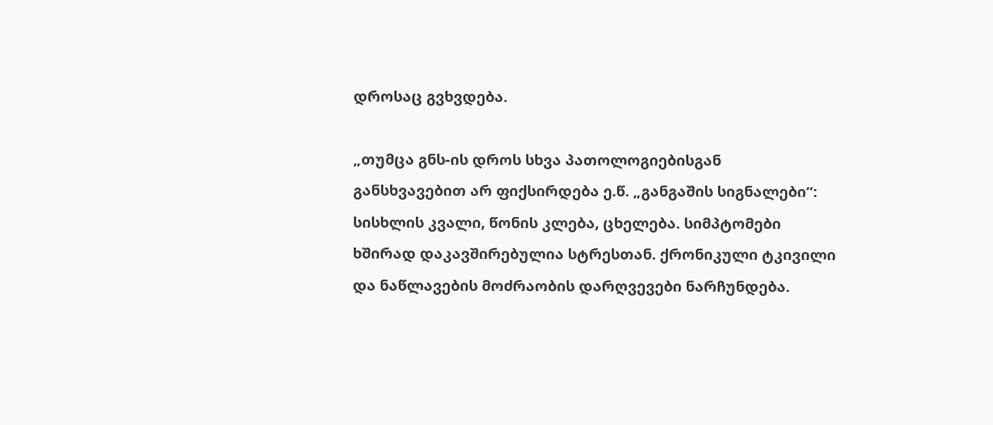დროსაც გვხვდება.

„თუმცა გნს-ის დროს სხვა პათოლოგიებისგან განსხვავებით არ ფიქსირდება ე.წ. „განგაშის სიგნალები“: სისხლის კვალი, წონის კლება, ცხელება. სიმპტომები ხშირად დაკავშირებულია სტრესთან. ქრონიკული ტკივილი და ნაწლავების მოძრაობის დარღვევები ნარჩუნდება.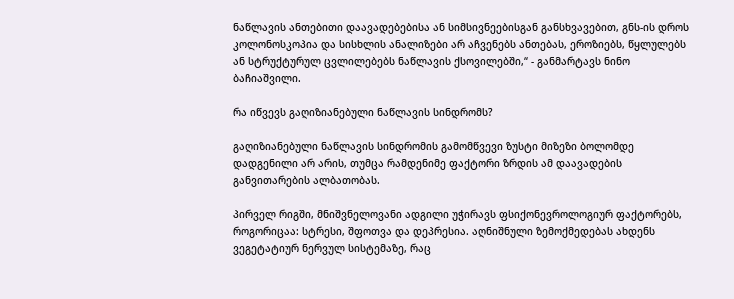ნაწლავის ანთებითი დაავადებებისა ან სიმსივნეებისგან განსხვავებით, გნს-ის დროს კოლონოსკოპია და სისხლის ანალიზები არ აჩვენებს ანთებას, ეროზიებს, წყლულებს ან სტრუქტურულ ცვლილებებს ნაწლავის ქსოვილებში,“ - განმარტავს ნინო ბაჩიაშვილი.

რა იწვევს გაღიზიანებული ნაწლავის სინდრომს?

გაღიზიანებული ნაწლავის სინდრომის გამომწვევი ზუსტი მიზეზი ბოლომდე დადგენილი არ არის, თუმცა რამდენიმე ფაქტორი ზრდის ამ დაავადების განვითარების ალბათობას.

პირველ რიგში, მნიშვნელოვანი ადგილი უჭირავს ფსიქონევროლოგიურ ფაქტორებს, როგორიცაა: სტრესი, შფოთვა და დეპრესია. აღნიშნული ზემოქმედებას ახდენს ვეგეტატიურ ნერვულ სისტემაზე, რაც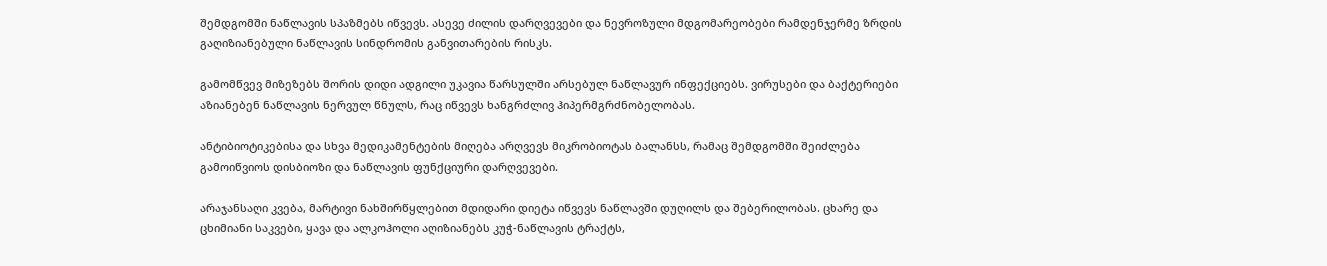შემდგომში ნაწლავის სპაზმებს იწვევს. ასევე ძილის დარღვევები და ნევროზული მდგომარეობები რამდენჯერმე ზრდის გაღიზიანებული ნაწლავის სინდრომის განვითარების რისკს.

გამომწვევ მიზეზებს შორის დიდი ადგილი უკავია წარსულში არსებულ ნაწლავურ ინფექციებს. ვირუსები და ბაქტერიები აზიანებენ ნაწლავის ნერვულ წნულს, რაც იწვევს ხანგრძლივ ჰიპერმგრძნობელობას.

ანტიბიოტიკებისა და სხვა მედიკამენტების მიღება არღვევს მიკრობიოტას ბალანსს, რამაც შემდგომში შეიძლება გამოიწვიოს დისბიოზი და ნაწლავის ფუნქციური დარღვევები.

არაჯანსაღი კვება, მარტივი ნახშირწყლებით მდიდარი დიეტა იწვევს ნაწლავში დუღილს და შებერილობას. ცხარე და ცხიმიანი საკვები, ყავა და ალკოჰოლი აღიზიანებს კუჭ-ნაწლავის ტრაქტს,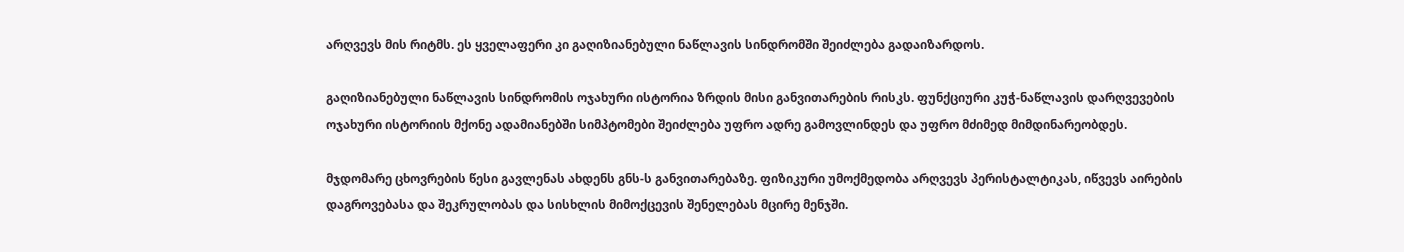არღვევს მის რიტმს. ეს ყველაფერი კი გაღიზიანებული ნაწლავის სინდრომში შეიძლება გადაიზარდოს.

გაღიზიანებული ნაწლავის სინდრომის ოჯახური ისტორია ზრდის მისი განვითარების რისკს. ფუნქციური კუჭ-ნაწლავის დარღვევების ოჯახური ისტორიის მქონე ადამიანებში სიმპტომები შეიძლება უფრო ადრე გამოვლინდეს და უფრო მძიმედ მიმდინარეობდეს.

მჯდომარე ცხოვრების წესი გავლენას ახდენს გნს-ს განვითარებაზე. ფიზიკური უმოქმედობა არღვევს პერისტალტიკას, იწვევს აირების დაგროვებასა და შეკრულობას და სისხლის მიმოქცევის შენელებას მცირე მენჯში.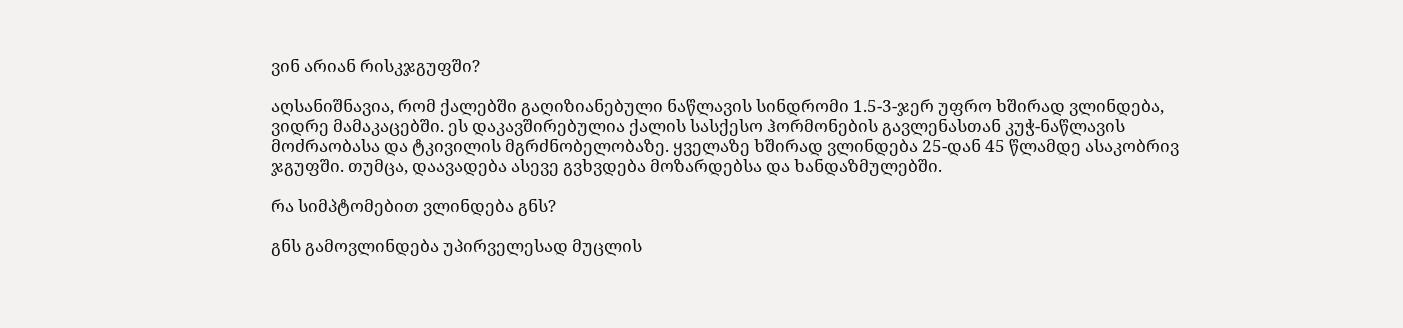ვინ არიან რისკჯგუფში?

აღსანიშნავია, რომ ქალებში გაღიზიანებული ნაწლავის სინდრომი 1.5-3-ჯერ უფრო ხშირად ვლინდება, ვიდრე მამაკაცებში. ეს დაკავშირებულია ქალის სასქესო ჰორმონების გავლენასთან კუჭ-ნაწლავის მოძრაობასა და ტკივილის მგრძნობელობაზე. ყველაზე ხშირად ვლინდება 25-დან 45 წლამდე ასაკობრივ ჯგუფში. თუმცა, დაავადება ასევე გვხვდება მოზარდებსა და ხანდაზმულებში.

რა სიმპტომებით ვლინდება გნს?

გნს გამოვლინდება უპირველესად მუცლის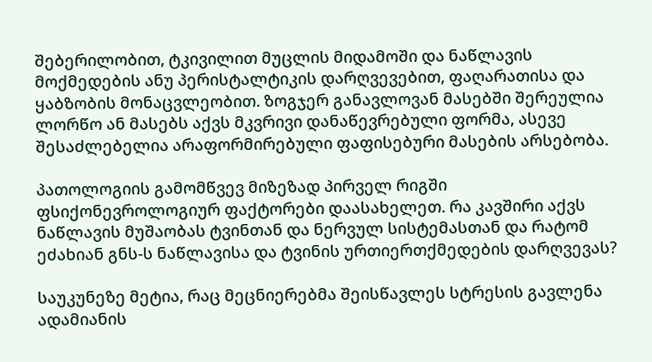შებერილობით, ტკივილით მუცლის მიდამოში და ნაწლავის მოქმედების ანუ პერისტალტიკის დარღვევებით, ფაღარათისა და ყაბზობის მონაცვლეობით. ზოგჯერ განავლოვან მასებში შერეულია ლორწო ან მასებს აქვს მკვრივი დანაწევრებული ფორმა, ასევე შესაძლებელია არაფორმირებული ფაფისებური მასების არსებობა.

პათოლოგიის გამომწვევ მიზეზად პირველ რიგში ფსიქონევროლოგიურ ფაქტორები დაასახელეთ. რა კავშირი აქვს ნაწლავის მუშაობას ტვინთან და ნერვულ სისტემასთან და რატომ ეძახიან გნს-ს ნაწლავისა და ტვინის ურთიერთქმედების დარღვევას?

საუკუნეზე მეტია, რაც მეცნიერებმა შეისწავლეს სტრესის გავლენა ადამიანის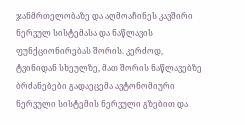ჯანმრთელობაზე და აღმოაჩინეს კავშირი ნერვულ სისტემასა და ნაწლავის ფუნქციონირებას შორის. კერძოდ, ტვინიდან სხეულზე, მათ შორის ნაწლავებზე ბრძანებები გადაეცემა ავტონომიური ნერვული სისტემის ნერვული გზებით და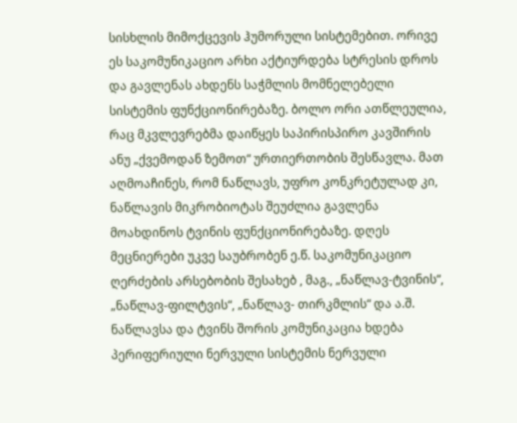სისხლის მიმოქცევის ჰუმორული სისტემებით. ორივე ეს საკომუნიკაციო არხი აქტიურდება სტრესის დროს და გავლენას ახდენს საჭმლის მომნელებელი სისტემის ფუნქციონირებაზე. ბოლო ორი ათწლეულია, რაც მკვლევრებმა დაიწყეს საპირისპირო კავშირის ანუ „ქვემოდან ზემოთ“ ურთიერთობის შესწავლა. მათ აღმოაჩინეს, რომ ნაწლავს, უფრო კონკრეტულად კი, ნაწლავის მიკრობიოტას შეუძლია გავლენა მოახდინოს ტვინის ფუნქციონირებაზე. დღეს მეცნიერები უკვე საუბრობენ ე.წ. საკომუნიკაციო ღერძების არსებობის შესახებ , მაგ., „ნაწლავ-ტვინის“, „ნაწლავ-ფილტვის“, „ნაწლავ- თირკმლის“ და ა.შ. ნაწლავსა და ტვინს შორის კომუნიკაცია ხდება პერიფერიული ნერვული სისტემის ნერვული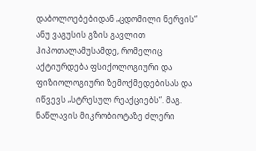დაბოლოებებიდან „ცდომილი ნერვის“ ანუ ვაგუსის გზის გავლით ჰიპოთალამუსამდე, რომელიც აქტიურდება ფსიქოლოგიური და ფიზიოლოგიური ზემოქმედებისას და იწვევს „სტრესულ რეაქციებს“. მაგ. ნაწლავის მიკრობიოტაზე ძლერი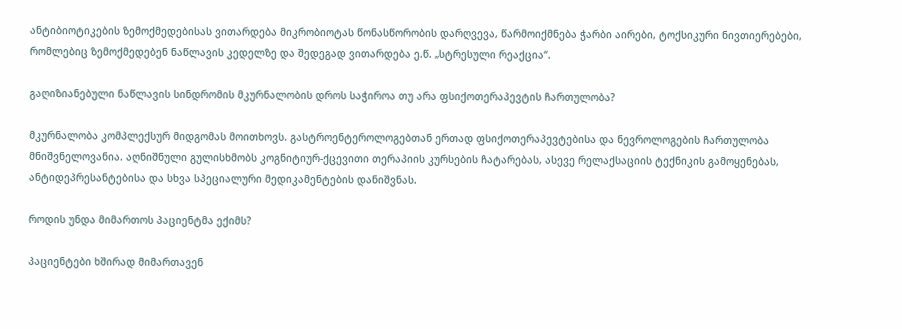ანტიბიოტიკების ზემოქმედებისას ვითარდება მიკრობიოტას წონასწორობის დარღვევა, წარმოიქმნება ჭარბი აირები, ტოქსიკური ნივთიერებები, რომლებიც ზემოქმედებენ ნაწლავის კედელზე და შედეგად ვითარდება ე.წ. „სტრესული რეაქცია“.

გაღიზიანებული ნაწლავის სინდრომის მკურნალობის დროს საჭიროა თუ არა ფსიქოთერაპევტის ჩართულობა?

მკურნალობა კომპლექსურ მიდგომას მოითხოვს. გასტროენტეროლოგებთან ერთად ფსიქოთერაპევტებისა და ნევროლოგების ჩართულობა მნიშვნელოვანია. აღნიშნული გულისხმობს კოგნიტიურ-ქცევითი თერაპიის კურსების ჩატარებას, ასევე რელაქსაციის ტექნიკის გამოყენებას, ანტიდეპრესანტებისა და სხვა სპეციალური მედიკამენტების დანიშვნას.

როდის უნდა მიმართოს პაციენტმა ექიმს?

პაციენტები ხშირად მიმართავენ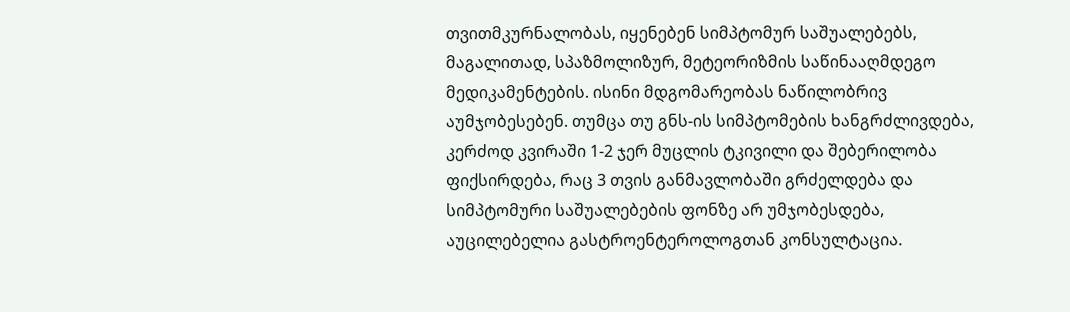თვითმკურნალობას, იყენებენ სიმპტომურ საშუალებებს, მაგალითად, სპაზმოლიზურ, მეტეორიზმის საწინააღმდეგო მედიკამენტების. ისინი მდგომარეობას ნაწილობრივ აუმჯობესებენ. თუმცა თუ გნს-ის სიმპტომების ხანგრძლივდება, კერძოდ კვირაში 1-2 ჯერ მუცლის ტკივილი და შებერილობა ფიქსირდება, რაც 3 თვის განმავლობაში გრძელდება და სიმპტომური საშუალებების ფონზე არ უმჯობესდება, აუცილებელია გასტროენტეროლოგთან კონსულტაცია.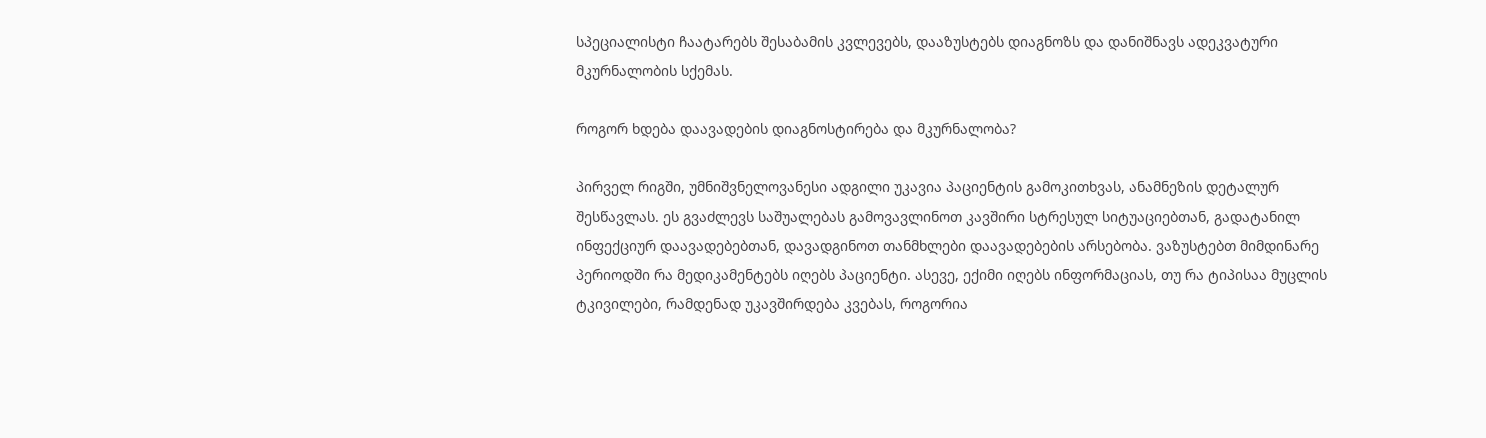სპეციალისტი ჩაატარებს შესაბამის კვლევებს, დააზუსტებს დიაგნოზს და დანიშნავს ადეკვატური მკურნალობის სქემას.

როგორ ხდება დაავადების დიაგნოსტირება და მკურნალობა?

პირველ რიგში, უმნიშვნელოვანესი ადგილი უკავია პაციენტის გამოკითხვას, ანამნეზის დეტალურ შესწავლას. ეს გვაძლევს საშუალებას გამოვავლინოთ კავშირი სტრესულ სიტუაციებთან, გადატანილ ინფექციურ დაავადებებთან, დავადგინოთ თანმხლები დაავადებების არსებობა. ვაზუსტებთ მიმდინარე პერიოდში რა მედიკამენტებს იღებს პაციენტი. ასევე, ექიმი იღებს ინფორმაციას, თუ რა ტიპისაა მუცლის ტკივილები, რამდენად უკავშირდება კვებას, როგორია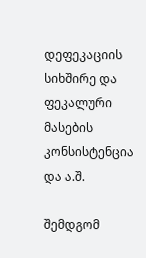დეფეკაციის სიხშირე და ფეკალური მასების კონსისტენცია და ა.შ.

შემდგომ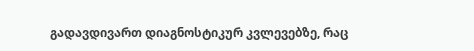გადავდივართ დიაგნოსტიკურ კვლევებზე, რაც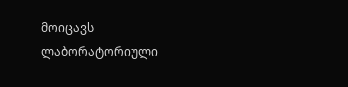მოიცავს ლაბორატორიული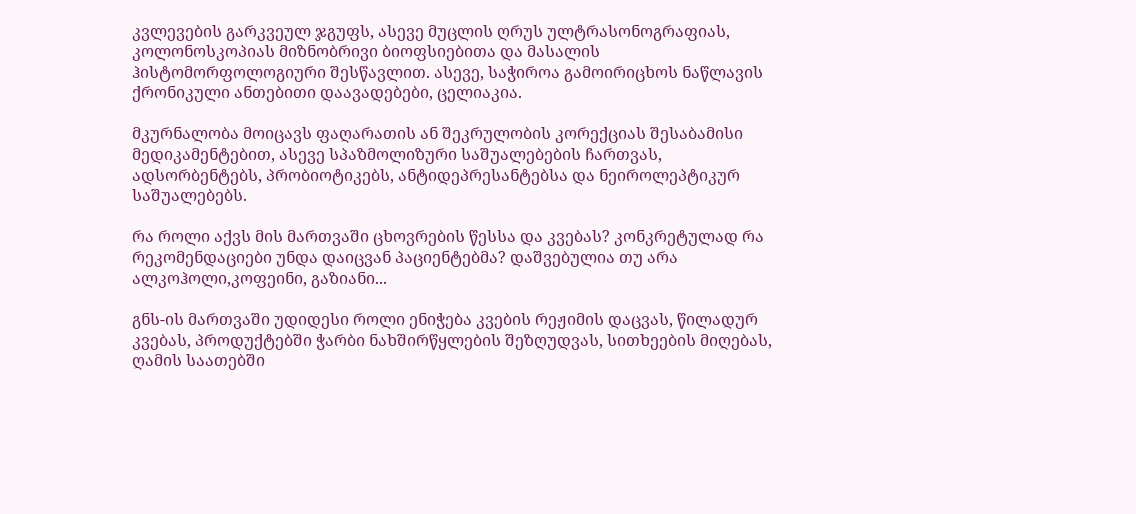კვლევების გარკვეულ ჯგუფს, ასევე მუცლის ღრუს ულტრასონოგრაფიას, კოლონოსკოპიას მიზნობრივი ბიოფსიებითა და მასალის ჰისტომორფოლოგიური შესწავლით. ასევე, საჭიროა გამოირიცხოს ნაწლავის ქრონიკული ანთებითი დაავადებები, ცელიაკია.

მკურნალობა მოიცავს ფაღარათის ან შეკრულობის კორექციას შესაბამისი მედიკამენტებით, ასევე სპაზმოლიზური საშუალებების ჩართვას, ადსორბენტებს, პრობიოტიკებს, ანტიდეპრესანტებსა და ნეიროლეპტიკურ საშუალებებს.

რა როლი აქვს მის მართვაში ცხოვრების წესსა და კვებას? კონკრეტულად რა რეკომენდაციები უნდა დაიცვან პაციენტებმა? დაშვებულია თუ არა ალკოჰოლი,კოფეინი, გაზიანი...

გნს-ის მართვაში უდიდესი როლი ენიჭება კვების რეჟიმის დაცვას, წილადურ კვებას, პროდუქტებში ჭარბი ნახშირწყლების შეზღუდვას, სითხეების მიღებას, ღამის საათებში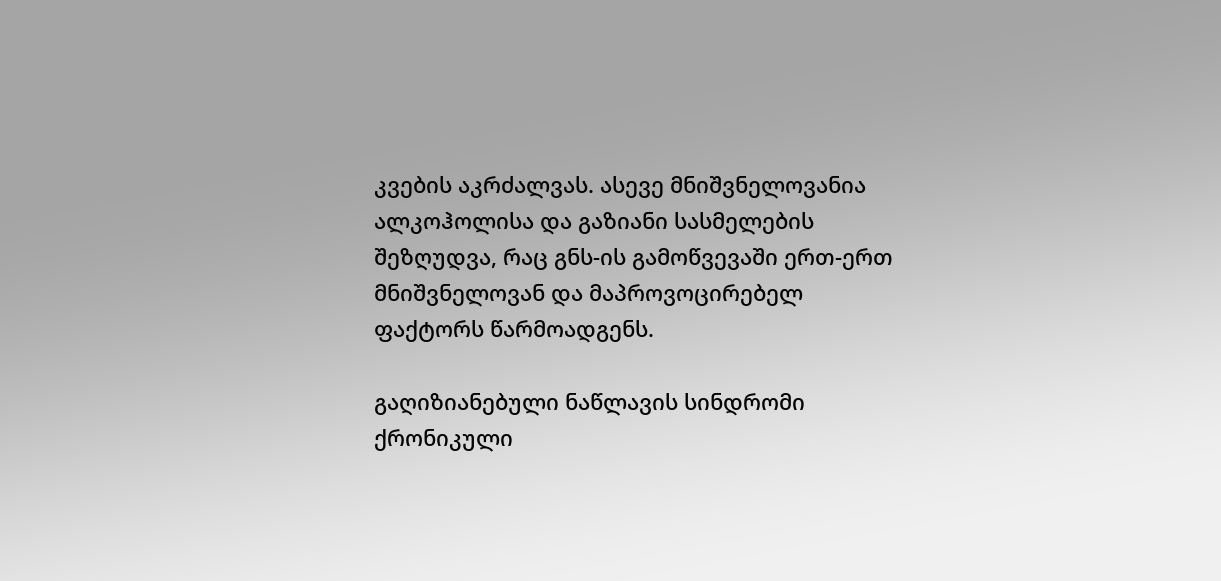კვების აკრძალვას. ასევე მნიშვნელოვანია ალკოჰოლისა და გაზიანი სასმელების შეზღუდვა, რაც გნს-ის გამოწვევაში ერთ-ერთ მნიშვნელოვან და მაპროვოცირებელ ფაქტორს წარმოადგენს.

გაღიზიანებული ნაწლავის სინდრომი ქრონიკული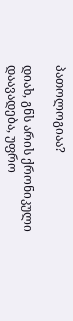პათოლოგიაა?

დიახ, გნს არის ქრონიკული დაავადება, უფრო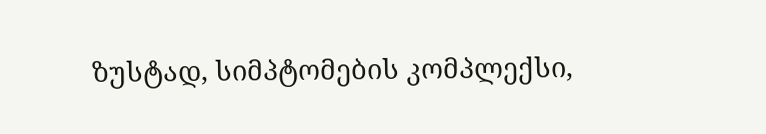ზუსტად, სიმპტომების კომპლექსი,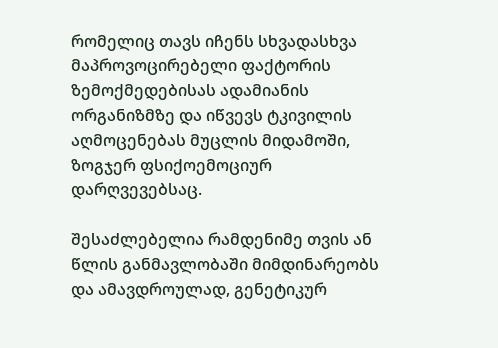რომელიც თავს იჩენს სხვადასხვა მაპროვოცირებელი ფაქტორის ზემოქმედებისას ადამიანის ორგანიზმზე და იწვევს ტკივილის აღმოცენებას მუცლის მიდამოში, ზოგჯერ ფსიქოემოციურ დარღვევებსაც.

შესაძლებელია რამდენიმე თვის ან წლის განმავლობაში მიმდინარეობს და ამავდროულად, გენეტიკურ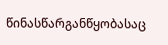წინასწარგანწყობასაც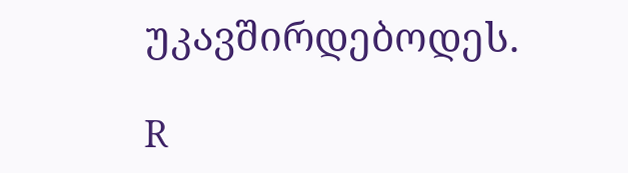უკავშირდებოდეს.

R